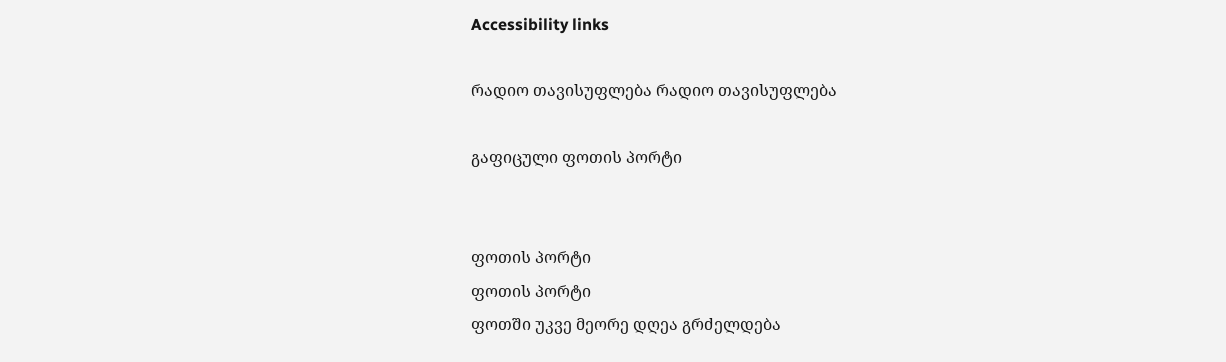Accessibility links

რადიო თავისუფლება რადიო თავისუფლება

გაფიცული ფოთის პორტი


ფოთის პორტი
ფოთის პორტი
ფოთში უკვე მეორე დღეა გრძელდება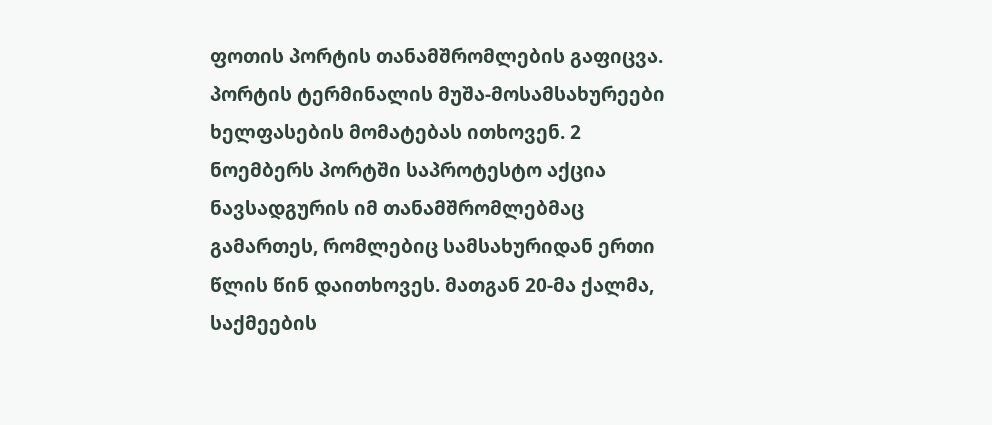ფოთის პორტის თანამშრომლების გაფიცვა. პორტის ტერმინალის მუშა-მოსამსახურეები ხელფასების მომატებას ითხოვენ. 2 ნოემბერს პორტში საპროტესტო აქცია ნავსადგურის იმ თანამშრომლებმაც გამართეს, რომლებიც სამსახურიდან ერთი წლის წინ დაითხოვეს. მათგან 20-მა ქალმა, საქმეების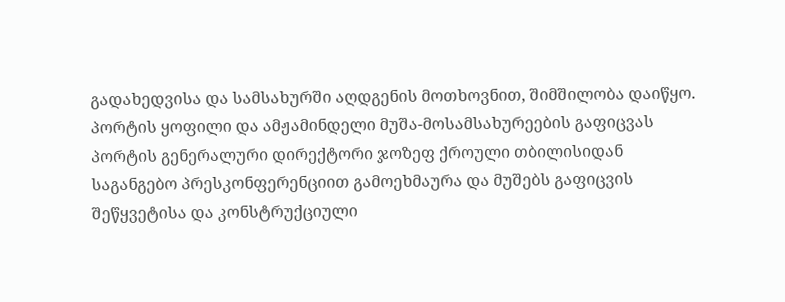გადახედვისა და სამსახურში აღდგენის მოთხოვნით, შიმშილობა დაიწყო. პორტის ყოფილი და ამჟამინდელი მუშა-მოსამსახურეების გაფიცვას პორტის გენერალური დირექტორი ჯოზეფ ქროული თბილისიდან საგანგებო პრესკონფერენციით გამოეხმაურა და მუშებს გაფიცვის შეწყვეტისა და კონსტრუქციული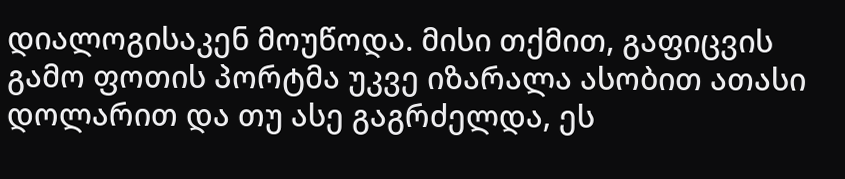დიალოგისაკენ მოუწოდა. მისი თქმით, გაფიცვის გამო ფოთის პორტმა უკვე იზარალა ასობით ათასი დოლარით და თუ ასე გაგრძელდა, ეს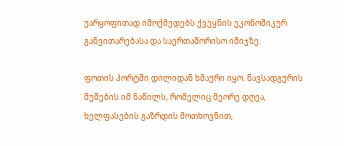უარყოფითად იმოქმედებს ქვეყნის ეკონომიკურ განვითარებასა და საერთაშორისო იმიჯზე.

ფოთის პორტში დილიდან ხმაური იყო. ნავსადგურის მუშების იმ ნაწილს, რომელიც მეორე დღეა, ხელფასების გაზრდის მოთხოვნით,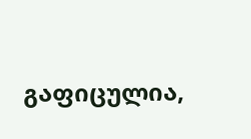გაფიცულია,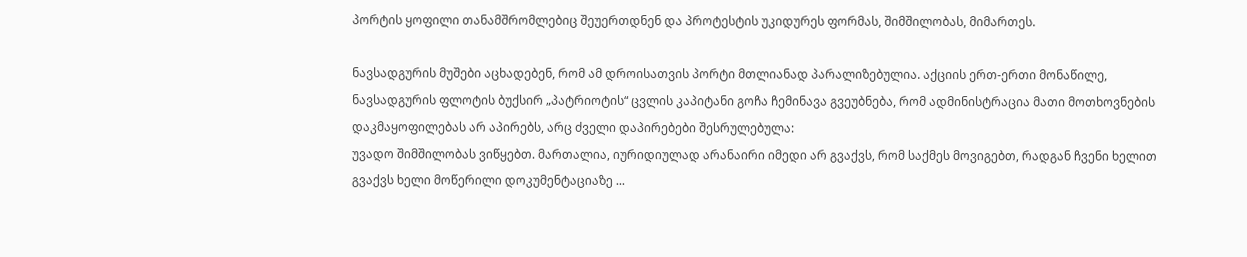პორტის ყოფილი თანამშრომლებიც შეუერთდნენ და პროტესტის უკიდურეს ფორმას, შიმშილობას, მიმართეს.

ნავსადგურის მუშები აცხადებენ, რომ ამ დროისათვის პორტი მთლიანად პარალიზებულია. აქციის ერთ-ერთი მონაწილე, ნავსადგურის ფლოტის ბუქსირ „პატრიოტის“ ცვლის კაპიტანი გოჩა ჩემინავა გვეუბნება, რომ ადმინისტრაცია მათი მოთხოვნების დაკმაყოფილებას არ აპირებს, არც ძველი დაპირებები შესრულებულა:
უვადო შიმშილობას ვიწყებთ. მართალია, იურიდიულად არანაირი იმედი არ გვაქვს, რომ საქმეს მოვიგებთ, რადგან ჩვენი ხელით გვაქვს ხელი მოწერილი დოკუმენტაციაზე ...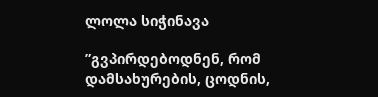ლოლა სიჭინავა

”გვპირდებოდნენ, რომ დამსახურების, ცოდნის,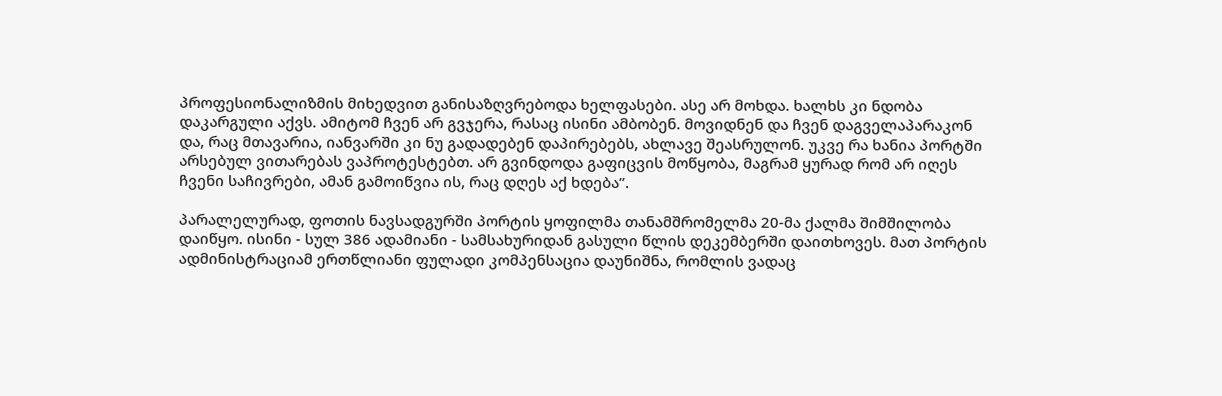პროფესიონალიზმის მიხედვით განისაზღვრებოდა ხელფასები. ასე არ მოხდა. ხალხს კი ნდობა დაკარგული აქვს. ამიტომ ჩვენ არ გვჯერა, რასაც ისინი ამბობენ. მოვიდნენ და ჩვენ დაგველაპარაკონ და, რაც მთავარია, იანვარში კი ნუ გადადებენ დაპირებებს, ახლავე შეასრულონ. უკვე რა ხანია პორტში არსებულ ვითარებას ვაპროტესტებთ. არ გვინდოდა გაფიცვის მოწყობა, მაგრამ ყურად რომ არ იღეს ჩვენი საჩივრები, ამან გამოიწვია ის, რაც დღეს აქ ხდება”.

პარალელურად, ფოთის ნავსადგურში პორტის ყოფილმა თანამშრომელმა 20-მა ქალმა შიმშილობა დაიწყო. ისინი - სულ 386 ადამიანი - სამსახურიდან გასული წლის დეკემბერში დაითხოვეს. მათ პორტის ადმინისტრაციამ ერთწლიანი ფულადი კომპენსაცია დაუნიშნა, რომლის ვადაც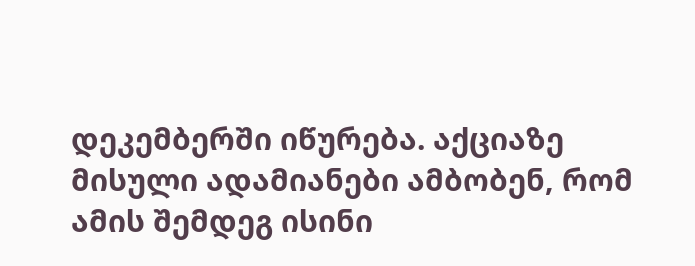დეკემბერში იწურება. აქციაზე მისული ადამიანები ამბობენ, რომ ამის შემდეგ ისინი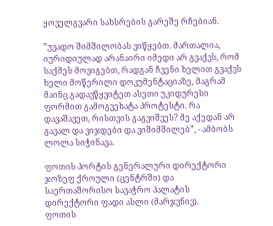ყოველგვარი სახსრების გარეშე რჩებიან.

”უვადო შიმშილობას ვიწყებთ. მართალია, იურიდიულად არანაირი იმედი არ გვაქვს, რომ საქმეს მოვიგებთ, რადგან ჩვენი ხელით გვაქვს ხელი მოწერილი დოკუმენტაციაზე, მაგრამ მაინც გადავწყვიტეთ ასეთი უკიდურესი ფორმით გამოგვეხატა პროტესტი. რა დავაშავეთ, რისთვის გაგვიშვეს? მე აქედან არ გავალ და ვიჯდები და ვიშიმშილებ”, - ამბობს ლოლა სიჭინავა.

ფოთის პორტის გენერალური დირექტორი ჯოზეფ ქროული (ცენტრში) და საერთაშორისო სავაჭრო პალატის დირექტორი ფადი ასლი (მარჯვნივ).
ფოთის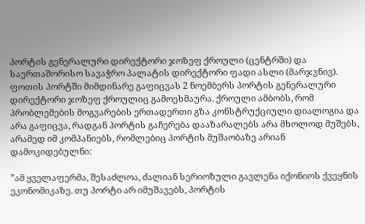პორტის გენერალური დირექტორი ჯოზეფ ქროული (ცენტრში) და საერთაშორისო სავაჭრო პალატის დირექტორი ფადი ასლი (მარჯვნივ).
ფოთის პორტში მიმდინარე გაფიცვას 2 ნოემბერს პორტის გენერალური დირექტორი ჯოზეფ ქროულიც გამოეხმაურა. ქროული ამბობს, რომ პრობლემების მოგვარების ერთადერთი გზა კონსტრუქციული დიალოგია და არა გაფიცვა, რადგან პორტის გაჩერება დააზარალებს არა მხოლოდ მუშებს, არამედ იმ კომპანიებს, რომლებიც პორტის მუშაობაზე არიან დამოკიდებულნი:

”ამ ყველაფერმა, შესაძლოა, ძალიან სერიოზული გავლენა იქონიოს ქვეყნის ეკონომიკაზე. თუ პორტი არ იმუშავებს, პორტის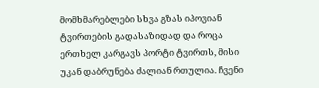მომხმარებლები სხვა გზას იპოვიან ტვირთების გადასაზიდად და როცა ერთხელ კარგავს პორტი ტვირთს, მისი უკან დაბრუნება ძალიან რთულია. ჩვენი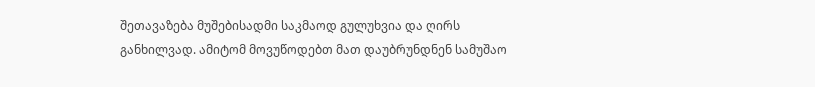შეთავაზება მუშებისადმი საკმაოდ გულუხვია და ღირს განხილვად. ამიტომ მოვუწოდებთ მათ დაუბრუნდნენ სამუშაო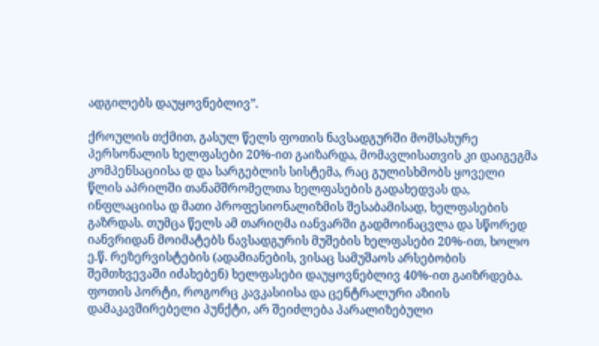ადგილებს დაუყოვნებლივ”.

ქროულის თქმით, გასულ წელს ფოთის ნავსადგურში მომსახურე პერსონალის ხელფასები 20%-ით გაიზარდა, მომავლისათვის კი დაიგეგმა კომპენსაციისა დ და სარგებლის სისტემა, რაც გულისხმობს ყოველი წლის აპრილში თანამშრომელთა ხელფასების გადახედვას და, ინფლაციისა დ მათი პროფესიონალიზმის შესაბამისად, ხელფასების გაზრდას. თუმცა წელს ამ თარიღმა იანვარში გადმოინაცვლა და სწორედ იანვრიდან მოიმატებს ნავსადგურის მუშების ხელფასები 20%-ით, ხოლო ე.წ. რეზერვისტების (ადამიანების, ვისაც სამუშაოს არსებობის შემთხვევაში იძახებენ) ხელფასები დაუყოვნებლივ 40%-ით გაიზრდება.
ფოთის პორტი, როგორც კავკასიისა და ცენტრალური აზიის დამაკავშირებელი პუნქტი, არ შეიძლება პარალიზებული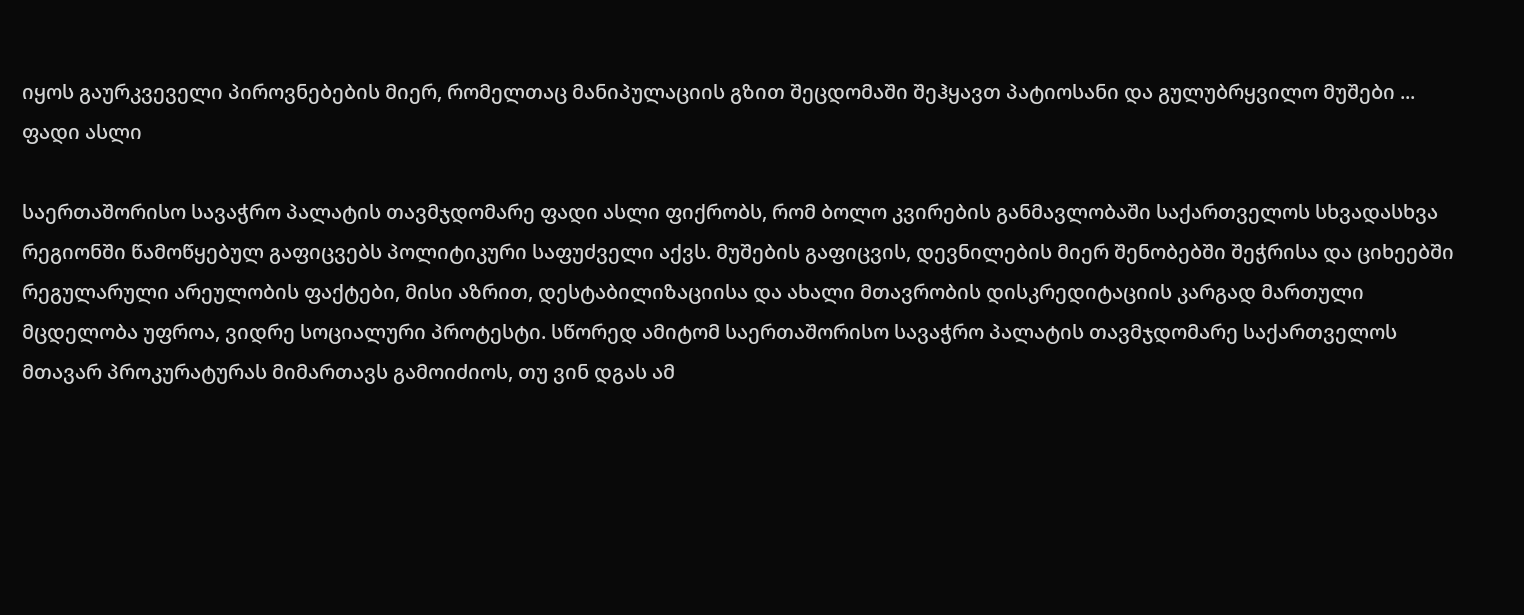იყოს გაურკვეველი პიროვნებების მიერ, რომელთაც მანიპულაციის გზით შეცდომაში შეჰყავთ პატიოსანი და გულუბრყვილო მუშები ...
ფადი ასლი

საერთაშორისო სავაჭრო პალატის თავმჯდომარე ფადი ასლი ფიქრობს, რომ ბოლო კვირების განმავლობაში საქართველოს სხვადასხვა რეგიონში წამოწყებულ გაფიცვებს პოლიტიკური საფუძველი აქვს. მუშების გაფიცვის, დევნილების მიერ შენობებში შეჭრისა და ციხეებში რეგულარული არეულობის ფაქტები, მისი აზრით, დესტაბილიზაციისა და ახალი მთავრობის დისკრედიტაციის კარგად მართული მცდელობა უფროა, ვიდრე სოციალური პროტესტი. სწორედ ამიტომ საერთაშორისო სავაჭრო პალატის თავმჯდომარე საქართველოს მთავარ პროკურატურას მიმართავს გამოიძიოს, თუ ვინ დგას ამ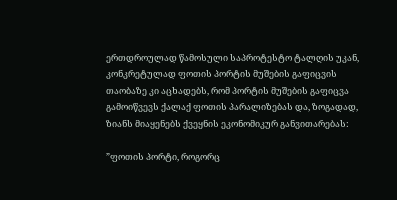ერთდროულად წამოსული საპროტესტო ტალღის უკან, კონკრეტულად ფოთის პორტის მუშების გაფიცვის თაობაზე კი აცხადებს, რომ პორტის მუშების გაფიცვა გამოიწვევს ქალაქ ფოთის პარალიზებას და, ზოგადად, ზიანს მიაყენებს ქვეყნის ეკონომიკურ განვითარებას:

”ფოთის პორტი, როგორც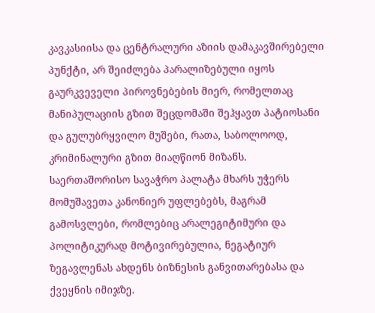კავკასიისა და ცენტრალური აზიის დამაკავშირებელი პუნქტი, არ შეიძლება პარალიზებული იყოს გაურკვეველი პიროვნებების მიერ, რომელთაც მანიპულაციის გზით შეცდომაში შეჰყავთ პატიოსანი და გულუბრყვილო მუშები, რათა, საბოლოოდ, კრიმინალური გზით მიაღწიონ მიზანს. საერთაშორისო სავაჭრო პალატა მხარს უჭერს მომუშავეთა კანონიერ უფლებებს, მაგრამ გამოსვლები, რომლებიც არალეგიტიმური და პოლიტიკურად მოტივირებულია, ნეგატიურ ზეგავლენას ახდენს ბიზნესის განვითარებასა და ქვეყნის იმიჯზე.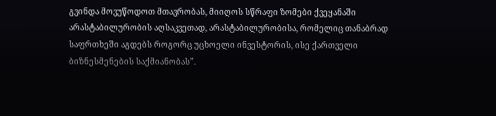გვინდა მოვუწოდოთ მთავრობას, მიიღოს სწრაფი ზომები ქვეყანაში არასტაბილურობის აღსაკვეთად, არასტაბილურობისა, რომელიც თანაბრად საფრთხეში აგდებს როგორც უცხოელი ინვესტორის, ისე ქართველი ბიზნესმენების საქმიანობას”.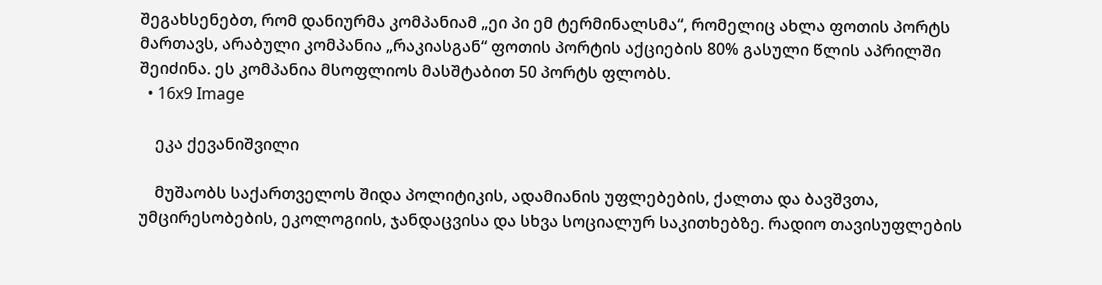შეგახსენებთ, რომ დანიურმა კომპანიამ „ეი პი ემ ტერმინალსმა“, რომელიც ახლა ფოთის პორტს მართავს, არაბული კომპანია „რაკიასგან“ ფოთის პორტის აქციების 80% გასული წლის აპრილში შეიძინა. ეს კომპანია მსოფლიოს მასშტაბით 50 პორტს ფლობს.
  • 16x9 Image

    ეკა ქევანიშვილი

    მუშაობს საქართველოს შიდა პოლიტიკის, ადამიანის უფლებების, ქალთა და ბავშვთა, უმცირესობების, ეკოლოგიის, ჯანდაცვისა და სხვა სოციალურ საკითხებზე. რადიო თავისუფლების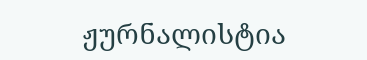ჟურნალისტია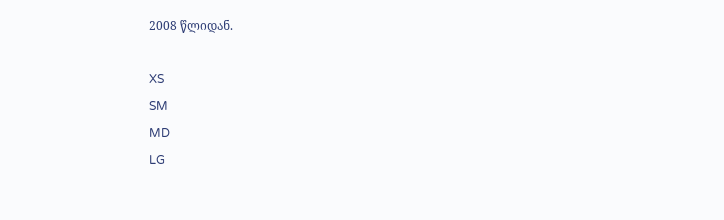2008 წლიდან.

XS
SM
MD
LG